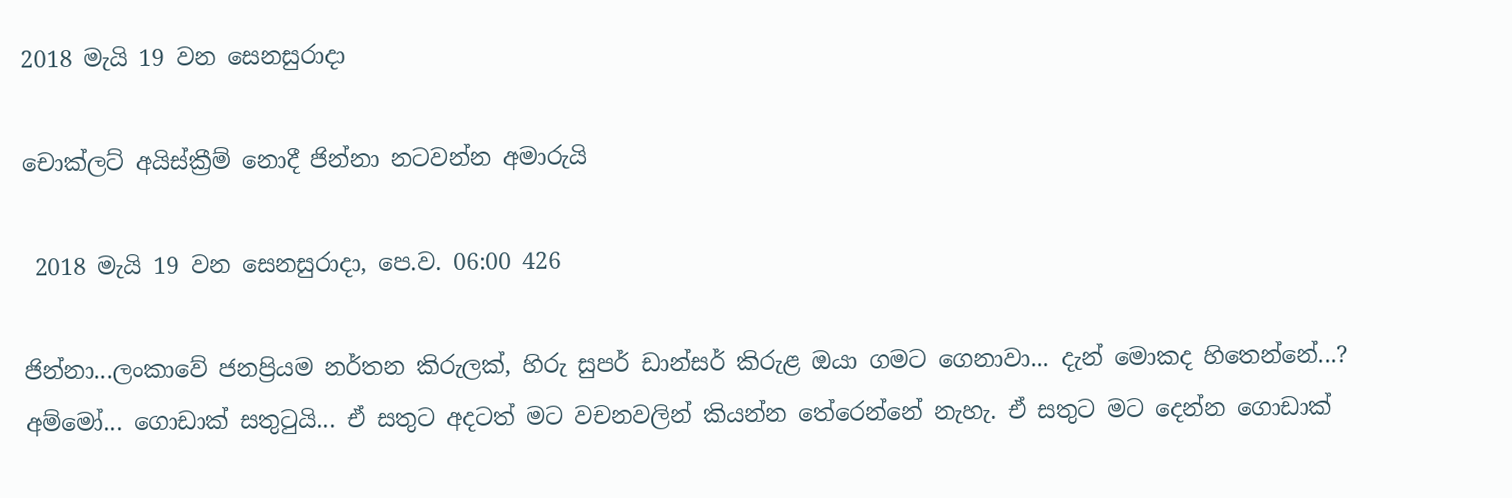2018 මැයි 19 වන සෙනසුරාදා

චොක්ලට් අයිස්ක්‍රීම් නොදී ජින්නා නටවන්න අමාරුයි

 2018 මැයි 19 වන සෙනසුරාදා, පෙ.ව. 06:00 426

ජින්නා...ලංකාවේ ජනප්‍රියම නර්තන කිරුලක්, හිරු සුපර් ඩාන්සර් කිරුළ ඔයා ගමට ගෙනාවා... දැන් මොකද හිතෙන්නේ...?
අම්මෝ... ගොඩාක් සතුටුයි... ඒ සතුට අදටත් මට වචනවලින් කියන්න තේරෙන්නේ නැහැ. ඒ සතුට මට දෙන්න ගොඩාක්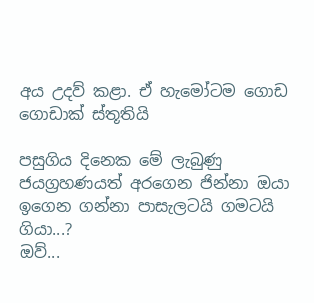අය උදව් කළා. ඒ හැමෝටම ගොඩ ගොඩාක් ස්තූතියි

පසුගිය දිනෙක මේ ලැබුණු ජයග්‍රහණයත් අරගෙන ජින්නා ඔයා ඉගෙන ගන්නා පාසැලටයි ගමටයි ගියා...?
ඔව්...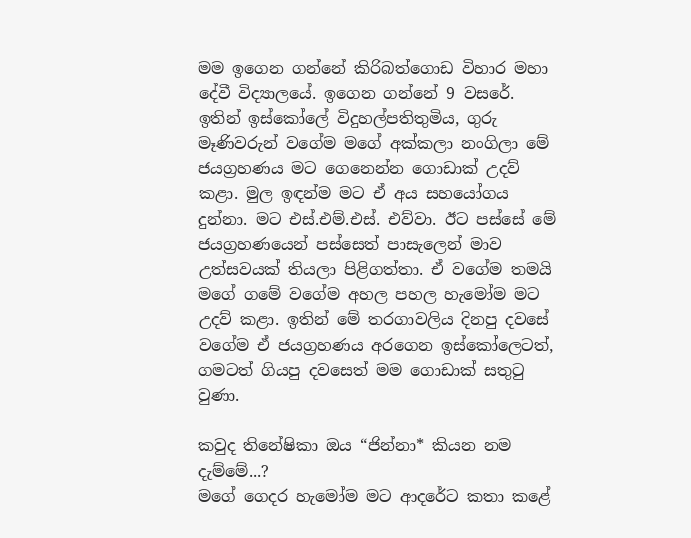මම ඉගෙන ගන්නේ කිරිබත්ගොඩ විහාර මහා දේවී විද්‍යාලයේ. ඉගෙන ගන්නේ 9 වසරේ. ඉතින් ඉස්කෝලේ විදුහල්පතිතුමිය, ගුරු මෑණිවරුන් වගේම මගේ අක්කලා නංගිලා මේ ජයග්‍රහණය මට ගෙනෙන්න ගොඩාක් උදව් කළා. මුල ඉඳන්ම මට ඒ අය සහයෝගය දුන්නා. මට එස්.එම්.එස්. එව්වා. ඊට පස්සේ මේ ජයග්‍රහණයෙන් පස්සෙත් පාසැලෙන් මාව උත්සවයක් තියලා පිළිගත්තා. ඒ වගේම තමයි මගේ ගමේ වගේම අහල පහල හැමෝම මට උදව් කළා. ඉතින් මේ තරගාවලිය දිනපු දවසේ වගේම ඒ ජයග්‍රහණය අරගෙන ඉස්කෝලෙටත්, ගමටත් ගියපු දවසෙත් මම ගොඩාක් සතුටු වුණා.

කවුද තිනේෂිකා ඔය “ජින්නා* කියන නම දැම්මේ...?
මගේ ගෙදර හැමෝම මට ආදරේට කතා කළේ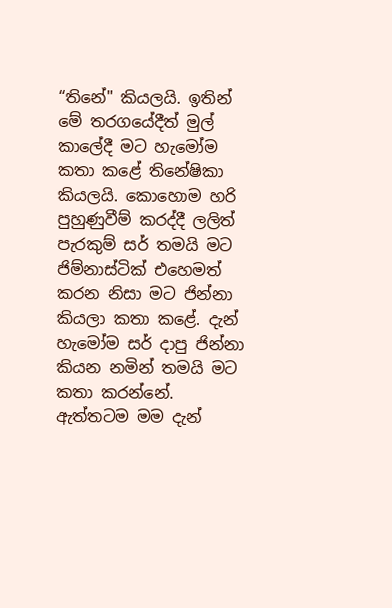“තිනේ" කියලයි. ඉතින් මේ තරගයේදීත් මුල් කාලේදී මට හැමෝම කතා කළේ තිනේෂිකා කියලයි. කොහොම හරි පුහුණුවීම් කරද්දී ලලිත් පැරකුම් සර් තමයි මට ජිම්නාස්ටික් එහෙමත් කරන නිසා මට ජින්නා කියලා කතා කළේ. දැන් හැමෝම සර් දාපු ජින්නා කියන නමින් තමයි මට කතා කරන්නේ. ඇත්තටම මම දැන්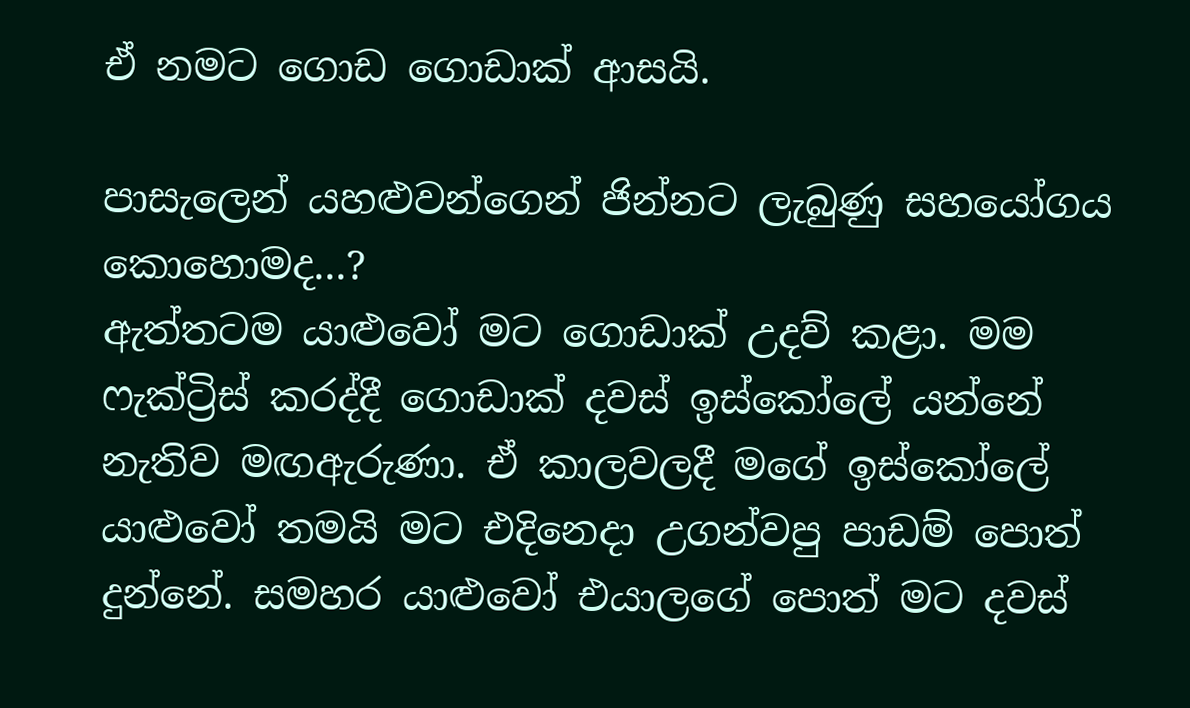ඒ නමට ගොඩ ගොඩාක් ආසයි.

පාසැලෙන් යහළුවන්ගෙන් ජින්නට ලැබුණු සහයෝගය කොහොමද...?
ඇත්තටම යාළුවෝ මට ගොඩාක් උදව් කළා. මම ෆැක්ට්‍රිස් කරද්දී ගොඩාක් දවස් ඉස්කෝලේ යන්නේ නැතිව මඟඇරුණා. ඒ කාලවලදී මගේ ඉස්කෝලේ යාළුවෝ තමයි මට එදිනෙදා උගන්වපු පාඩම් පොත් දුන්නේ. සමහර යාළුවෝ එයාලගේ පොත් මට දවස්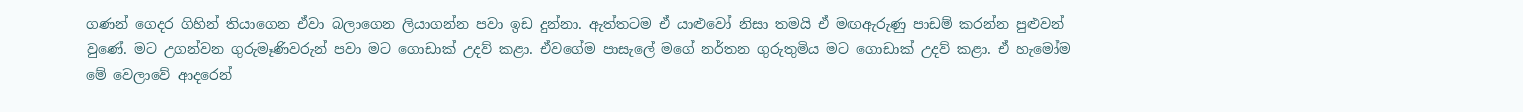ගණන් ගෙදර ගිහින් තියාගෙන ඒවා බලාගෙන ලියාගන්න පවා ඉඩ දුන්නා. ඇත්තටම ඒ යාළුවෝ නිසා තමයි ඒ මඟඇරුණු පාඩම් කරන්න පුළුවන් වුණේ. මට උගන්වන ගුරුමෑණිවරුන් පවා මට ගොඩාක් උදව් කළා. ඒවගේම පාසැලේ මගේ නර්තන ගුරුතුමිය මට ගොඩාක් උදව් කළා. ඒ හැමෝම මේ වෙලාවේ ආදරෙන්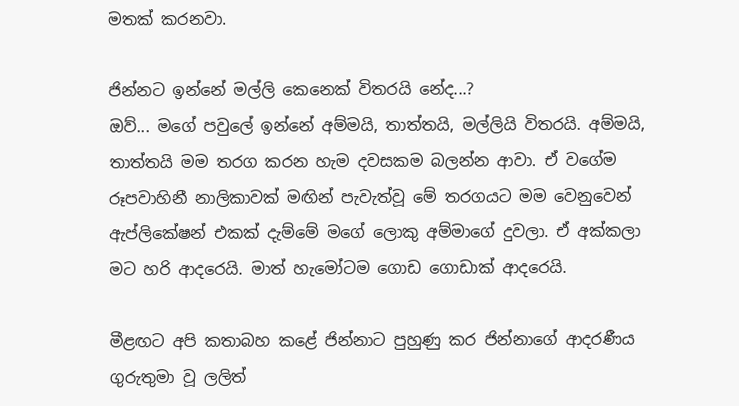මතක් කරනවා.

ජින්නට ඉන්නේ මල්ලි කෙනෙක් විතරයි නේද...?
ඔව්... මගේ පවුලේ ඉන්නේ අම්මයි, තාත්තයි, මල්ලියි විතරයි. අම්මයි, තාත්තයි මම තරග කරන හැම දවසකම බලන්න ආවා. ඒ වගේම රූපවාහිනී නාලිකාවක් මඟින් පැවැත්වූ මේ තරගයට මම වෙනුවෙන් ඇප්ලිකේෂන් එකක් දැම්මේ මගේ ලොකු අම්මාගේ දුවලා. ඒ අක්කලා මට හරි ආදරෙයි. මාත් හැමෝටම ගොඩ ගොඩාක් ආදරෙයි.

මීළඟට අපි කතාබහ කළේ ජින්නාට පුහුණු කර ජින්නාගේ ආදරණීය ගුරුතුමා වූ ලලිත්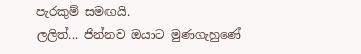පැරකුම් සමඟයි.
ලලිත්... ජින්නව ඔයාට මුණගැහුණේ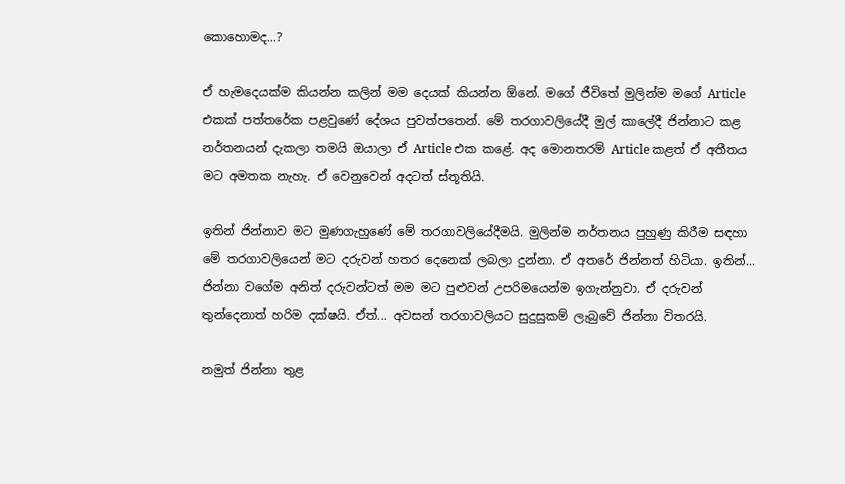කොහොමද...?

ඒ හැමදෙයක්ම කියන්න කලින් මම දෙයක් කියන්න ඕනේ. මගේ ජීවිතේ මුලින්ම මගේ Article එකක් පත්තරේක පළවුණේ දේශය පුවත්පතෙන්. මේ තරගාවලියේදී මුල් කාලේදී ජින්නාට කළ නර්තනයන් දැකලා තමයි ඔයාලා ඒ Article එක කළේ. අද මොනතරම් Article කළත් ඒ අතීතය මට අමතක නැහැ. ඒ වෙනුවෙන් අදටත් ස්තූතියි.

ඉතින් ජින්නාව මට මුණගැහුණේ මේ තරගාවලියේදීමයි. මුලින්ම නර්තනය පුහුණු කිරීම සඳහා මේ තරගාවලියෙන් මට දරුවන් හතර දෙනෙක් ලබලා දුන්නා. ඒ අතරේ ජින්නත් හිටියා. ඉතින්... ජින්නා වගේම අනිත් දරුවන්ටත් මම මට පුළුවන් උපරිමයෙන්ම ඉගැන්නුවා. ඒ දරුවන් තුන්දෙනාත් හරිම දක්ෂයි. ඒත්... අවසන් තරගාවලියට සුදුසුකම් ලැබුවේ ජින්නා විතරයි.

නමුත් ජින්නා තුළ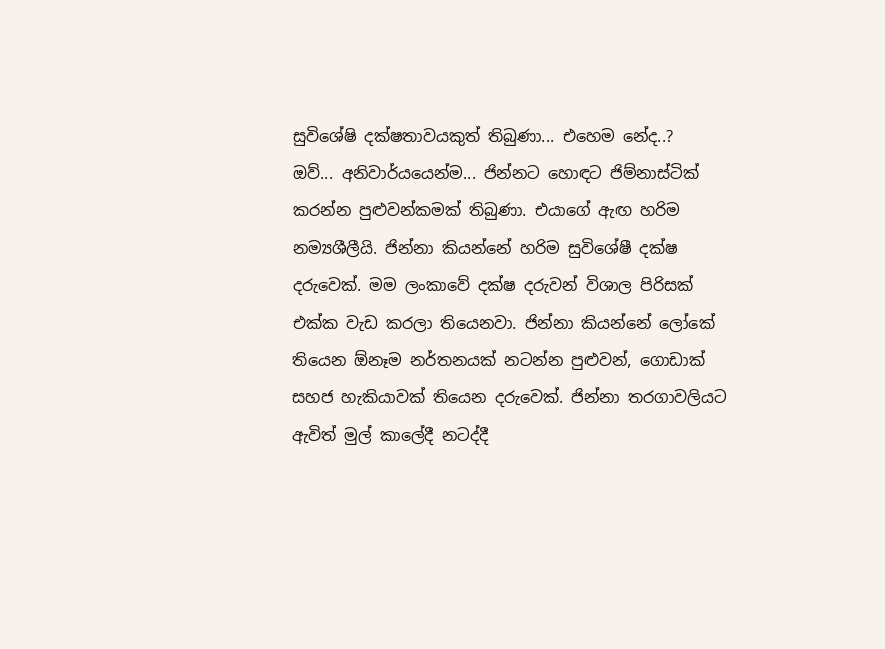සුවිශේෂි දක්ෂතාවයකුත් තිබුණා... එහෙම නේද..?
ඔව්... අනිවාර්යයෙන්ම... ජින්නට හොඳට ජිම්නාස්ටික් කරන්න පුළුවන්කමක් තිබුණා. එයාගේ ඇඟ හරිම නම්‍යශීලීයි. ජින්නා කියන්නේ හරිම සුවිශේෂී දක්ෂ දරුවෙක්. මම ලංකාවේ දක්ෂ දරුවන් විශාල පිරිසක් එක්ක වැඩ කරලා තියෙනවා. ජින්නා කියන්නේ ලෝකේ තියෙන ඕනෑම නර්තනයක් නටන්න පුළුවන්, ගොඩාක් සහජ හැකියාවක් තියෙන දරුවෙක්. ජින්නා තරගාවලියට ඇවිත් මුල් කාලේදී නටද්දී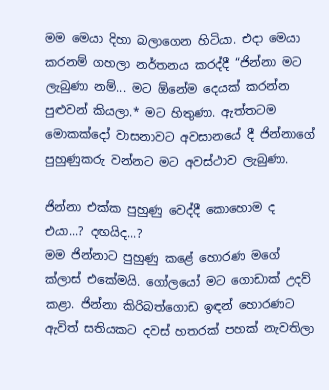මම මෙයා දිහා බලාගෙන හිටියා. එදා මෙයා කරනම් ගහලා නර්තනය කරද්දී “ජින්නා මට ලැබුණා නම්... මට ඕනේම දෙයක් කරන්න පුළුවන් කියලා.* මට හිතුණා. ඇත්තටම මොකක්දෝ වාසනාවට අවසානයේ දී ජින්නාගේ පුහුණුකරු වන්නට මට අවස්ථාව ලැබුණා.

ජින්නා එක්ක පුහුණු වෙද්දී කොහොම ද එයා...? දඟයිද...?
මම ජින්නාට පුහුණු කළේ හොරණ මගේ ක්ලාස් එකේමයි. ගෝලයෝ මට ගොඩාක් උදව් කළා. ජින්නා කිරිබත්ගොඩ ඉඳන් හොරණට ඇවිත් සතියකට දවස් හතරක් පහක් නැවතිලා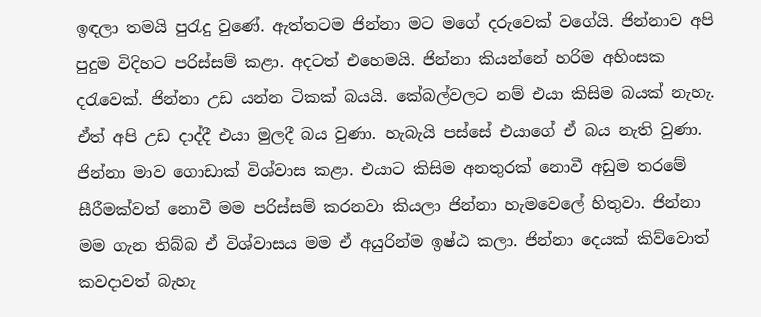ඉඳලා තමයි පුරැදු වුණේ. ඇත්තටම ජින්නා මට මගේ දරුවෙක් වගේයි. ජින්නාව අපි පුදුම විදිහට පරිස්සම් කළා. අදටත් එහෙමයි. ජින්නා කියන්නේ හරිම අහිංසක දරැවෙක්. ජින්නා උඩ යන්න ටිකක් බයයි. කේබල්වලට නම් එයා කිසිම බයක් නැහැ. ඒත් අපි උඩ දාද්දී එයා මුලදී බය වුණා. හැබැයි පස්සේ එයාගේ ඒ බය නැති වුණා. ජින්නා මාව ගොඩාක් විශ්වාස කළා. එයාට කිසිම අනතුරක් නොවී අඩුම තරමේ සීරීමක්වත් නොවී මම පරිස්සම් කරනවා කියලා ජින්නා හැමවෙලේ හිතුවා. ජින්නා මම ගැන තිබ්බ ඒ විශ්වාසය මම ඒ අයුරින්ම ඉෂ්ඨ කලා. ජින්නා දෙයක් කිව්වොත් කවදාවත් බැහැ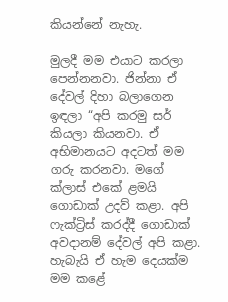කියන්නේ නැහැ.

මුලදී මම එයාට කරලා පෙන්නනවා. ජින්නා ඒ දේවල් දිහා බලාගෙන ඉඳලා “අපි කරමු සර් කියලා කියනවා. ඒ අභිමානයට අදටත් මම ගරු කරනවා. මගේ ක්ලාස් එකේ ළමයි ගොඩාක් උදව් කළා. අපි ෆැක්ට්‍රිස් කරද්දී ගොඩාක් අවදානම් දේවල් අපි කළා. හැබැයි ඒ හැම දෙයක්ම මම කළේ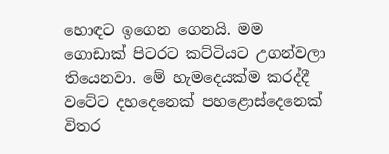හොඳට ඉගෙන ගෙනයි. මම ගොඩාක් පිටරට කට්ටියට උගන්වලා තියෙනවා. මේ හැමදෙයක්ම කරද්දී වටේට දහදෙනෙක් පහළොස්දෙනෙක් විතර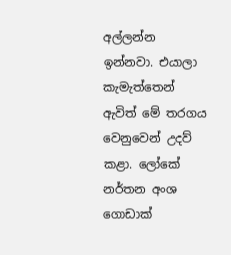අල්ලන්න ඉන්නවා. එයාලා කැමැත්තෙන් ඇවිත් මේ තරගය වෙනුවෙන් උදව් කළා. ලෝකේ නර්තන අංශ ගොඩාක්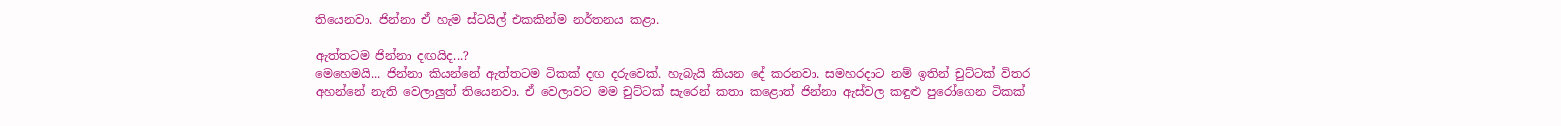තියෙනවා. ජින්නා ඒ හැම ස්ටයිල් එකකින්ම නර්තනය කළා.

ඇත්තටම ජින්නා දඟයිද...?
මෙහෙමයි... ජින්නා කියන්නේ ඇත්තටම ටිකක් දඟ දරුවෙක්. හැබැයි කියන දේ කරනවා. සමහරදාට නම් ඉතින් චුට්ටක් විතර අහන්නේ නැති වෙලාලුත් තියෙනවා. ඒ වෙලාවට මම චුට්ටක් සැරෙන් කතා කළොත් ජින්නා ඇස්වල කඳුළු පුරෝගෙන ටිකක්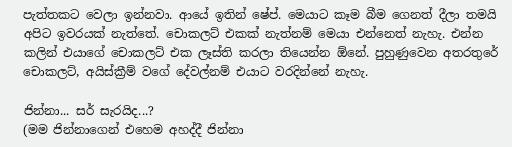පැත්තකට වෙලා ඉන්නවා. ආයේ ඉතින් ෂේප්. මෙයාට කෑම බීම ගෙනත් දීලා තමයි අපිට ඉවරයක් නැත්තේ. චොකලට් එකක් නැත්නම් මෙයා එන්නෙත් නැහැ. එන්න කලින් එයාගේ චොකලට් එක ලෑස්ති කරලා තියෙන්න ඕනේ. පුහුණුවෙන අතරතුරේ චොකලට්, අයිස්ක්‍රීම් වගේ දේවල්නම් එයාට වරදින්නේ නැහැ.

ජින්නා... සර් සැරයිද...?
(මම ජින්නාගෙන් එහෙම අහද්දී ජින්නා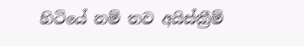හිටියේ නම් තව අයිස්ක්‍රීම්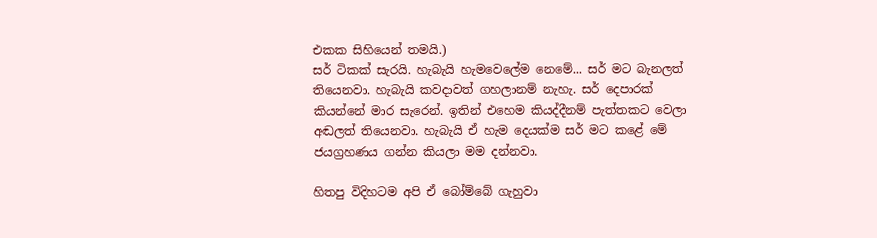එකක සිහියෙන් තමයි.)
සර් ටිකක් සැරයි. හැබැයි හැමවෙලේම නෙමේ... සර් මට බැනලත් තියෙනවා. හැබැයි කවදාවත් ගහලානම් නැහැ. සර් දෙපාරක් කියන්නේ මාර සැරෙන්. ඉතින් එහෙම කියද්දීනම් පැත්තකට වෙලා අඬලත් තියෙනවා. හැබැයි ඒ හැම දෙයක්ම සර් මට කළේ මේ ජයග්‍රහණය ගන්න කියලා මම දන්නවා.

හිතපු විදිහටම අපි ඒ බෝම්බේ ගැහුවා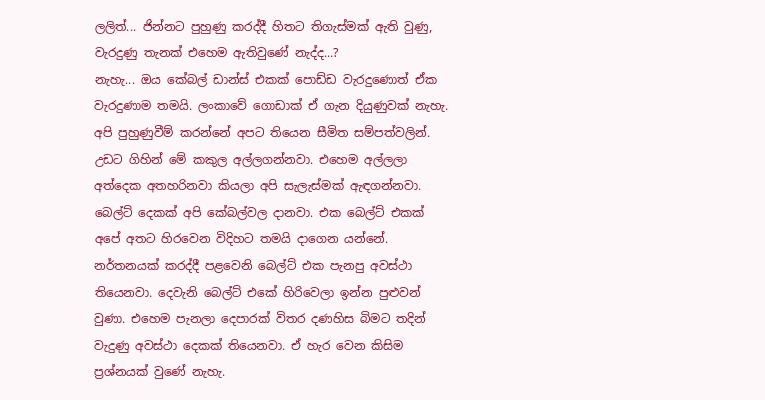ලලිත්... ජින්නට පුහුණු කරද්දී හිතට තිගැස්මක් ඇති වුණු, වැරදුණු තැනක් එහෙම ඇතිවුණේ නැද්ද...?
නැහැ... ඔය කේබල් ඩාන්ස් එකක් පොඩ්ඩ වැරදුණොත් ඒක වැරදුණාම තමයි. ලංකාවේ ගොඩාක් ඒ ගැන දියුණුවක් නැහැ. අපි පුහුණුවීම් කරන්නේ අපට තියෙන සීමිත සම්පත්වලින්. උඩට ගිහින් මේ කකුල අල්ලගන්නවා. එහෙම අල්ලලා අත්දෙක අතහරිනවා කියලා අපි සැලැස්මක් ඇඳගන්නවා. බෙල්ට් දෙකක් අපි කේබල්වල දානවා. එක බෙල්ට් එකක් අපේ අතට හිරවෙන විදිහට තමයි දාගෙන යන්නේ. නර්තනයක් කරද්දී පළවෙනි බෙල්ට් එක පැනපු අවස්ථා තියෙනවා. දෙවැනි බෙල්ට් එකේ හිරිවෙලා ඉන්න පුළුවන් වුණා. එහෙම පැනලා දෙපාරක් විතර දණහිස බිමට තදින් වැදුණු අවස්ථා දෙකක් තියෙනවා. ඒ හැර වෙන කිසිම ප්‍රශ්නයක් වුණේ නැහැ.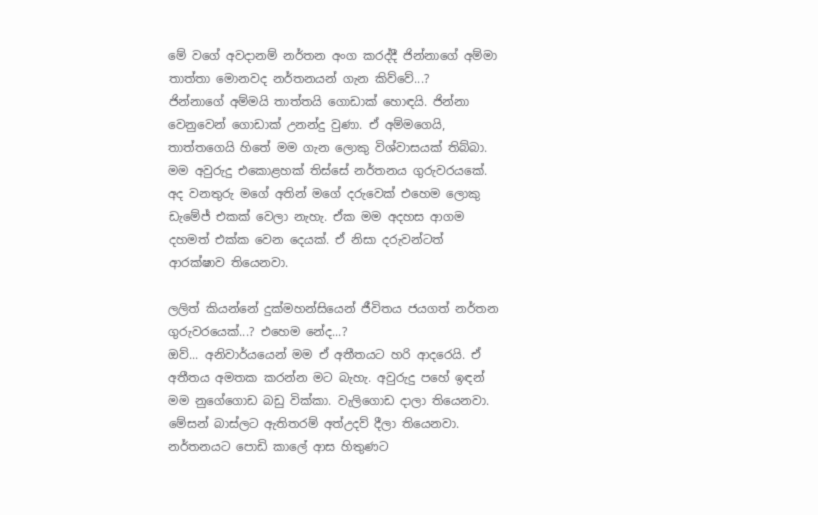මේ වගේ අවදානම් නර්තන අංග කරද්දී ජින්නාගේ අම්මා තාත්තා මොනවද නර්තනයන් ගැන කිව්වේ...?
ජින්නාගේ අම්මයි තාත්තයි ගොඩාක් හොඳයි. ජින්නා වෙනුවෙන් ගොඩාක් උනන්දු වුණා. ඒ අම්මගෙයි, තාත්තගෙයි හිතේ මම ගැන ලොකු විශ්වාසයක් තිබ්බා. මම අවුරුදු එකොළහක් තිස්සේ නර්තනය ගුරුවරයකේ. අද වනතුරු මගේ අතින් මගේ දරුවෙක් එහෙම ලොකු ඩැමේජ් එකක් වෙලා නැහැ. ඒක මම අදහස ආගම දහමත් එක්ක වෙන දෙයක්. ඒ නිසා දරුවන්ටත් ආරක්ෂාව තියෙනවා.

ලලිත් කියන්නේ දුක්මහන්සියෙන් ජීවිතය ජයගත් නර්තන ගුරුවරයෙක්...? එහෙම නේද...?
ඔව්... අනිවාර්යයෙන් මම ඒ අතීතයට හරි ආදරෙයි. ඒ අතීතය අමතක කරන්න මට බැහැ. අවුරුදු පහේ ඉඳන් මම නුගේගොඩ බඩු වික්කා. වැලිගොඩ දාලා තියෙනවා. මේසන් බාස්ලට ඇතිතරම් අත්උදව් දීලා තියෙනවා. නර්තනයට පොඩි කාලේ ආස හිතුණට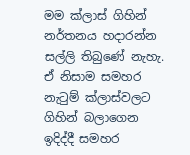මම ක්ලාස් ගිහින් නර්තනය හදාරන්න සල්ලි තිබුණේ නැහැ. ඒ නිසාම සමහර නැටුම් ක්ලාස්වලට ගිහින් බලාගෙන ඉදිද්දී සමහර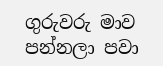ගුරුවරු මාව පන්නලා පවා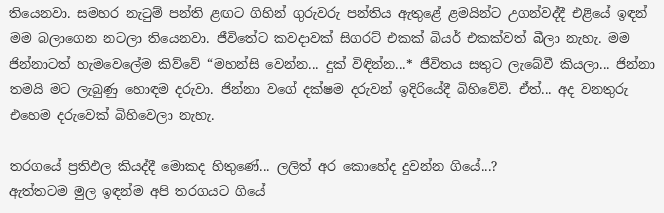තියෙනවා. සමහර නැටුම් පන්ති ළඟට ගිහින් ගුරුවරු පන්තිය ඇතුළේ ළමයින්ට උගන්වද්දී එළියේ ඉඳන් මම බලාගෙන නටලා තියෙනවා. ජීවිතේට කවදාවක් සිගරට් එකක් බියර් එකක්වත් බීලා නැහැ. මම ජින්නාටත් හැමවෙලේම කිව්වේ “මහන්සි වෙන්න... දුක් විඳින්න...* ජීවිතය සතුට ලැබේවී කියලා... ජින්නා තමයි මට ලැබුණු හොඳම දරුවා. ජින්නා වගේ දක්ෂම දරුවන් ඉදිරියේදී බිහිවේවි. ඒත්... අද වනතුරු එහෙම දරුවෙක් බිහිවෙලා නැහැ.

තරගයේ ප්‍රතිඵල කියද්දී මොකද හිතුණේ... ලලිත් අර කොහේද දුවන්න ගියේ...?
ඇත්තටම මුල ඉඳන්ම අපි තරගයට ගියේ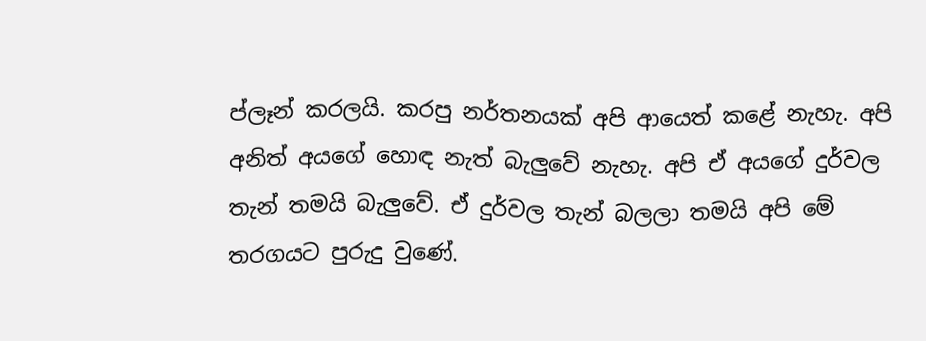ප්ලෑන් කරලයි. කරපු නර්තනයක් අපි ආයෙත් කළේ නැහැ. අපි අනිත් අයගේ හොඳ නැත් බැලුවේ නැහැ. අපි ඒ අයගේ දුර්වල තැන් තමයි බැලුවේ. ඒ දුර්වල තැන් බලලා තමයි අපි මේ තරගයට පුරුදු වුණේ.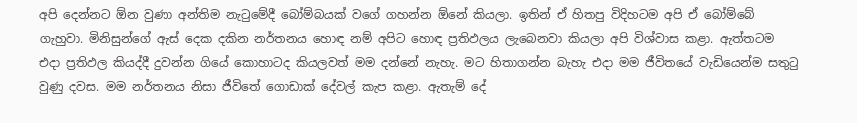අපි දෙන්නට ඕන වුණා අන්තිම නැටුමේදී බෝම්බයක් වගේ ගහන්න ඕනේ කියලා. ඉතින් ඒ හිතපු විදිහටම අපි ඒ බෝම්බේ ගැහුවා. මිනිසුන්ගේ ඇස් දෙක දකින නර්තනය හොඳ නම් අපිට හොඳ ප්‍රතිඵලය ලැබෙනවා කියලා අපි විශ්වාස කළා. ඇත්තටම එදා ප්‍රතිඵල කියද්දී දුවන්න ගියේ කොහාටද කියලවත් මම දන්නේ නැහැ. මට හිතාගන්න බැහැ එදා මම ජීවිතයේ වැඩියෙන්ම සතුටු වුණු දවස. මම නර්තනය නිසා ජීවිතේ ගොඩාක් දේවල් කැප කළා. ඇතැම් දේ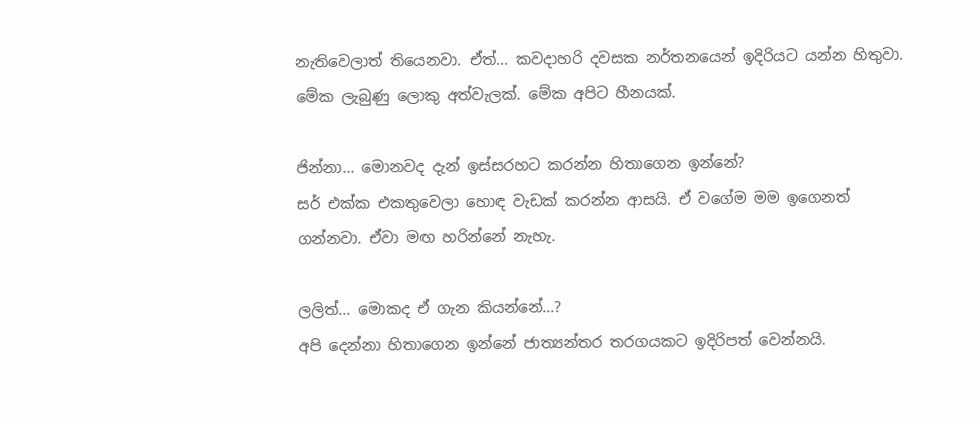නැතිවෙලාත් තියෙනවා. ඒත්... කවදාහරි දවසක නර්තනයෙන් ඉදිරියට යන්න හිතුවා. මේක ලැබුණු ලොකු අත්වැලක්. මේක අපිට හීනයක්.

ජින්නා... මොනවද දැන් ඉස්සරහට කරන්න හිතාගෙන ඉන්නේ?
සර් එක්ක එකතුවෙලා හොඳ වැඩක් කරන්න ආසයි. ඒ වගේම මම ඉගෙනත් ගන්නවා. ඒවා මඟ හරින්නේ නැහැ.

ලලිත්... මොකද ඒ ගැන කියන්නේ...?
අපි දෙන්නා හිතාගෙන ඉන්නේ ජාත්‍යන්තර තරගයකට ඉදිරිපත් වෙන්නයි.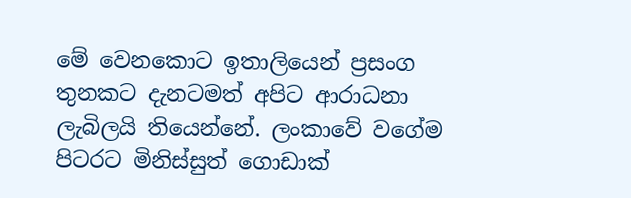මේ වෙනකොට ඉතාලියෙන් ප්‍රසංග තුනකට දැනටමත් අපිට ආරාධනා ලැබිලයි තියෙන්නේ. ලංකාවේ වගේම පිටරට මිනිස්සුත් ගොඩාක්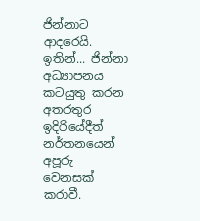ජින්නාට ආදරෙයි. ඉතින්... ජින්නා අධ්‍යාපනය කටයුතු කරන අතරතුර ඉදිරියේදීත් නර්තනයෙන් අපූරු වෙනසක් කරාවී.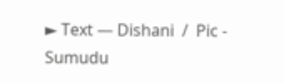► Text — Dishani  /  Pic - Sumudu